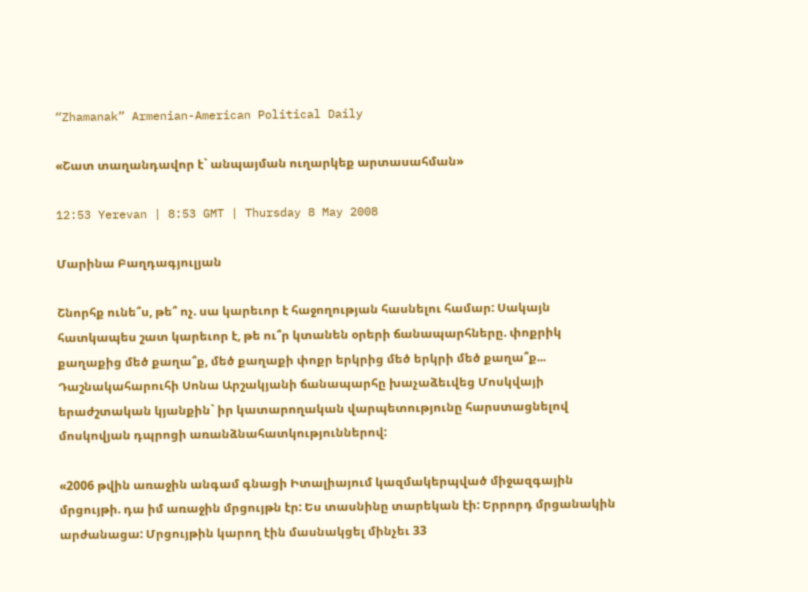“Zhamanak” Armenian-American Political Daily

«Շատ տաղանդավոր է` անպայման ուղարկեք արտասահման»

12:53 Yerevan | 8:53 GMT | Thursday 8 May 2008

Մարինա Բաղդագյուլյան

Շնորհք ունե՞ս, թե՞ ոչ. սա կարեւոր է հաջողության հասնելու համար: Սակայն հատկապես շատ կարեւոր է, թե ու՞ր կտանեն օրերի ճանապարհները. փոքրիկ քաղաքից մեծ քաղա՞ք, մեծ քաղաքի փոքր երկրից մեծ երկրի մեծ քաղա՞ք... Դաշնակահարուհի Սոնա Արշակյանի ճանապարհը խաչաձեւվեց Մոսկվայի երաժշտական կյանքին` իր կատարողական վարպետությունը հարստացնելով մոսկովյան դպրոցի առանձնահատկություններով:

«2006 թվին առաջին անգամ գնացի Իտալիայում կազմակերպված միջազգային մրցույթի. դա իմ առաջին մրցույթն էր: Ես տասնինը տարեկան էի: Երրորդ մրցանակին արժանացա: Մրցույթին կարող էին մասնակցել մինչեւ 33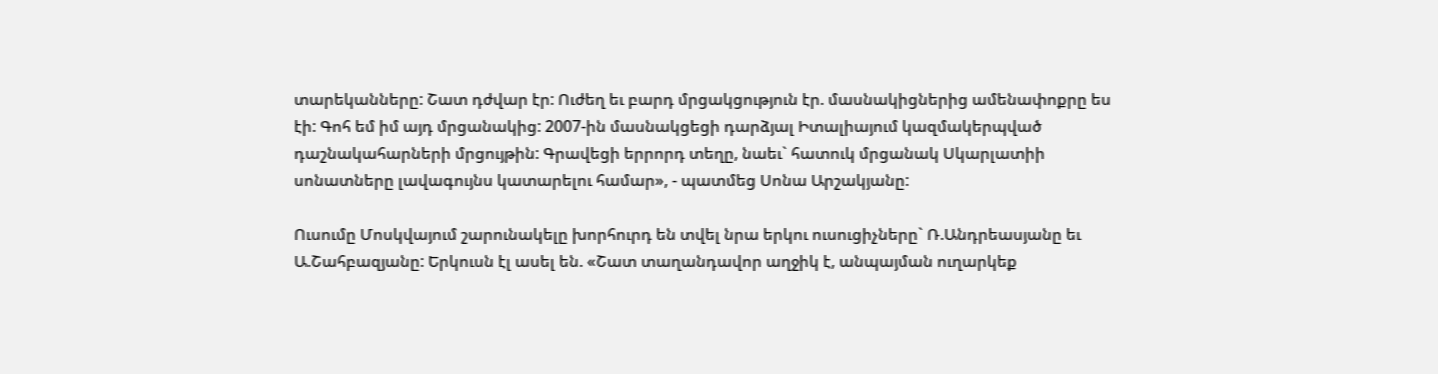տարեկանները: Շատ դժվար էր: Ուժեղ եւ բարդ մրցակցություն էր. մասնակիցներից ամենափոքրը ես էի: Գոհ եմ իմ այդ մրցանակից: 2007-ին մասնակցեցի դարձյալ Իտալիայում կազմակերպված դաշնակահարների մրցույթին: Գրավեցի երրորդ տեղը, նաեւ` հատուկ մրցանակ Սկարլատիի սոնատները լավագույնս կատարելու համար», - պատմեց Սոնա Արշակյանը:

Ուսումը Մոսկվայում շարունակելը խորհուրդ են տվել նրա երկու ուսուցիչները` Ռ.Անդրեասյանը եւ Ա.Շահբազյանը: Երկուսն էլ ասել են. «Շատ տաղանդավոր աղջիկ է, անպայման ուղարկեք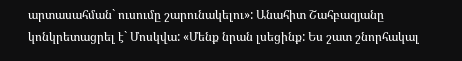արտասահման` ուսումը շարունակելու»: Անահիտ Շահբազյանը կոնկրետացրել է` Մոսկվա: «Մենք նրան լսեցինք: Ես շատ շնորհակալ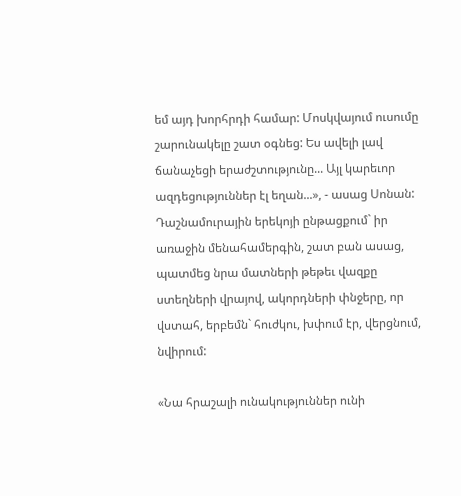եմ այդ խորհրդի համար: Մոսկվայում ուսումը շարունակելը շատ օգնեց: Ես ավելի լավ ճանաչեցի երաժշտությունը... Այլ կարեւոր ազդեցություններ էլ եղան...», - ասաց Սոնան: Դաշնամուրային երեկոյի ընթացքում` իր առաջին մենահամերգին, շատ բան ասաց, պատմեց նրա մատների թեթեւ վազքը ստեղների վրայով, ակորդների փնջերը, որ վստահ, երբեմն` հուժկու, խփում էր, վերցնում, նվիրում:

«Նա հրաշալի ունակություններ ունի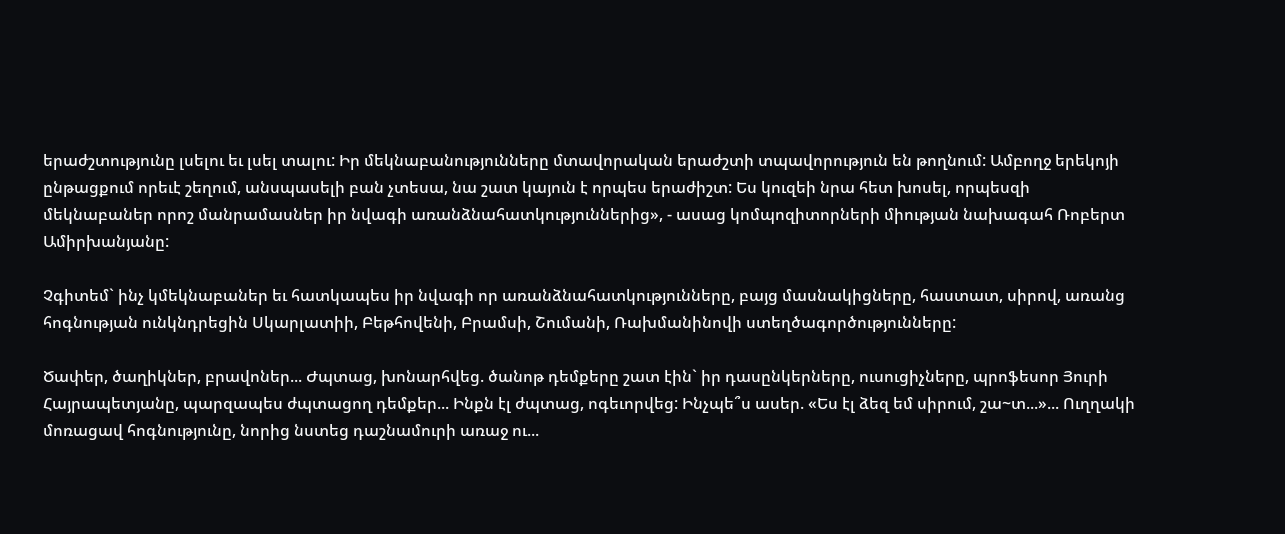երաժշտությունը լսելու եւ լսել տալու: Իր մեկնաբանությունները մտավորական երաժշտի տպավորություն են թողնում: Ամբողջ երեկոյի ընթացքում որեւէ շեղում, անսպասելի բան չտեսա, նա շատ կայուն է որպես երաժիշտ: Ես կուզեի նրա հետ խոսել, որպեսզի մեկնաբաներ որոշ մանրամասներ իր նվագի առանձնահատկություններից», - ասաց կոմպոզիտորների միության նախագահ Ռոբերտ Ամիրխանյանը:

Չգիտեմ` ինչ կմեկնաբաներ եւ հատկապես իր նվագի որ առանձնահատկությունները, բայց մասնակիցները, հաստատ, սիրով, առանց հոգնության ունկնդրեցին Սկարլատիի, Բեթհովենի, Բրամսի, Շումանի, Ռախմանինովի ստեղծագործությունները:

Ծափեր, ծաղիկներ, բրավոներ... Ժպտաց, խոնարհվեց. ծանոթ դեմքերը շատ էին` իր դասընկերները, ուսուցիչները, պրոֆեսոր Յուրի Հայրապետյանը, պարզապես ժպտացող դեմքեր... Ինքն էլ ժպտաց, ոգեւորվեց: Ինչպե՞ս ասեր. «Ես էլ ձեզ եմ սիրում, շա~տ...»... Ուղղակի մոռացավ հոգնությունը, նորից նստեց դաշնամուրի առաջ ու...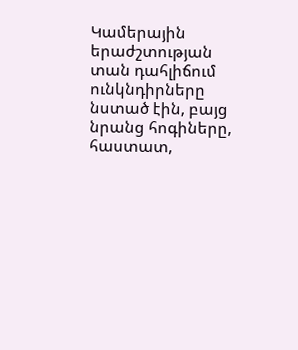Կամերային երաժշտության տան դահլիճում ունկնդիրները նստած էին, բայց նրանց հոգիները, հաստատ,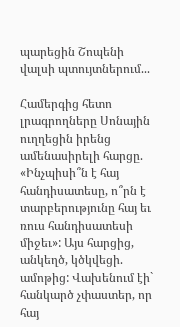պարեցին Շոպենի վալսի պտույտներում...

Համերգից հետո լրագրողները Սոնային ուղղեցին իրենց ամենասիրելի հարցը. «Ինչպիսի՞ն է հայ հանդիսատեսը, ո՞րն է տարբերությունը հայ եւ ռուս հանդիսատեսի միջեւ»: Այս հարցից, անկեղծ, կծկվեցի. ամոթից: Վախենում էի` հանկարծ չփաստեր, որ հայ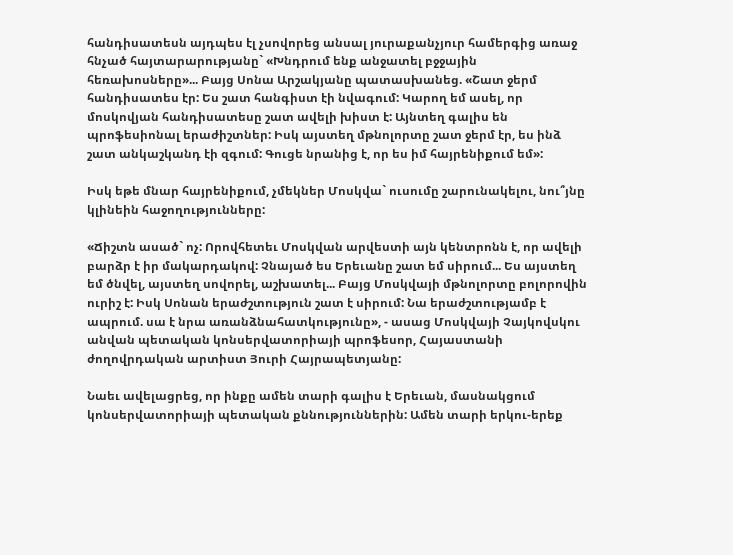հանդիսատեսն այդպես էլ չսովորեց անսալ յուրաքանչյուր համերգից առաջ հնչած հայտարարությանը` «Խնդրում ենք անջատել բջջային հեռախոսները»... Բայց Սոնա Արշակյանը պատասխանեց. «Շատ ջերմ հանդիսատես էր: Ես շատ հանգիստ էի նվագում: Կարող եմ ասել, որ մոսկովյան հանդիսատեսը շատ ավելի խիստ է: Այնտեղ գալիս են պրոֆեսիոնալ երաժիշտներ: Իսկ այստեղ մթնոլորտը շատ ջերմ էր, ես ինձ շատ անկաշկանդ էի զգում: Գուցե նրանից է, որ ես իմ հայրենիքում եմ»:

Իսկ եթե մնար հայրենիքում, չմեկներ Մոսկվա` ուսումը շարունակելու, նու՞յնը կլինեին հաջողությունները:

«Ճիշտն ասած` ոչ: Որովհետեւ Մոսկվան արվեստի այն կենտրոնն է, որ ավելի բարձր է իր մակարդակով: Չնայած ես Երեւանը շատ եմ սիրում... Ես այստեղ եմ ծնվել, այստեղ սովորել, աշխատել... Բայց Մոսկվայի մթնոլորտը բոլորովին ուրիշ է: Իսկ Սոնան երաժշտություն շատ է սիրում: Նա երաժշտությամբ է ապրում. սա է նրա առանձնահատկությունը», - ասաց Մոսկվայի Չայկովսկու անվան պետական կոնսերվատորիայի պրոֆեսոր, Հայաստանի ժողովրդական արտիստ Յուրի Հայրապետյանը:

Նաեւ ավելացրեց, որ ինքը ամեն տարի գալիս է Երեւան, մասնակցում կոնսերվատորիայի պետական քննություններին: Ամեն տարի երկու-երեք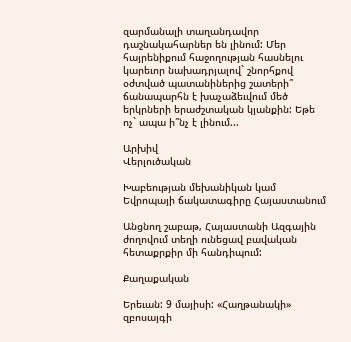զարմանալի տաղանդավոր դաշնակահարներ են լինում: Մեր հայրենիքում հաջողության հասնելու կարեւոր նախադրյալով` շնորհքով օժտված պատանիներից շատերի՞ ճանապարհն է խաչաձեւվում մեծ երկրների երաժշտական կյանքին: Եթե ոչ` ապա ի՞նչ է լինում...

Արխիվ
Վերլուծական

Խաբեության մեխանիկան կամ Եվրոպայի ճակատագիրը Հայաստանում

Անցնող շաբաթ, Հայաստանի Ազգային ժողովում տեղի ունեցավ բավական հետաքրքիր մի հանդիպում:

Քաղաքական

Երեւան: 9 մայիսի: «Հաղթանակի» զբոսայգի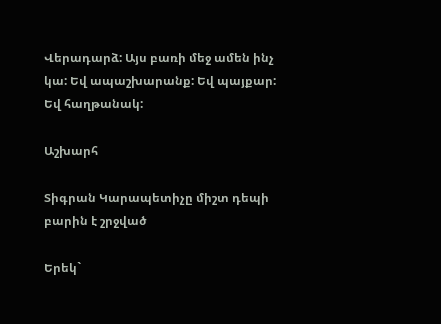Վերադարձ: Այս բառի մեջ ամեն ինչ կա: Եվ ապաշխարանք: Եվ պայքար: Եվ հաղթանակ:

Աշխարհ

Տիգրան Կարապետիչը միշտ դեպի բարին է շրջված

Երեկ`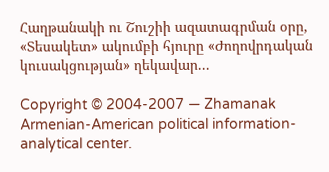Հաղթանակի ու Շուշիի ազատագրման օրը, «Տեսակետ» ակումբի հյուրը «Ժողովրդական կուսակցության» ղեկավար...

Copyright © 2004-2007 — Zhamanak Armenian-American political information-analytical center.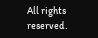All rights reserved.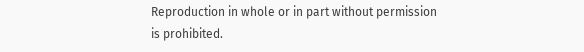Reproduction in whole or in part without permission is prohibited.